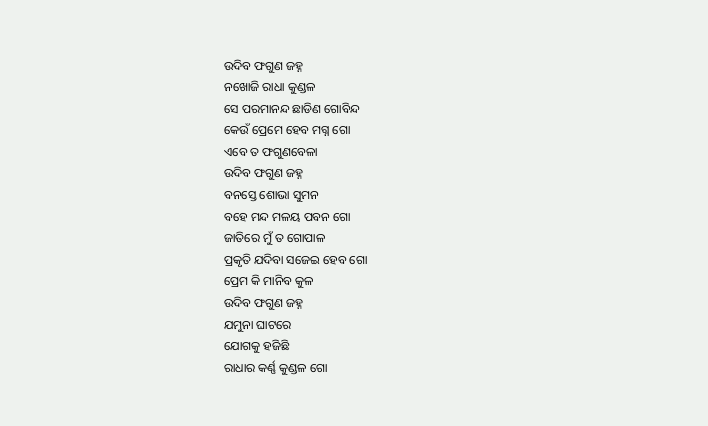ଉଦିବ ଫଗୁଣ ଜହ୍ନ
ନଖୋଜି ରାଧା କୁଣ୍ଡଳ
ସେ ପରମାନନ୍ଦ ଛାଡିଣ ଗୋବିନ୍ଦ
କେଉଁ ପ୍ରେମେ ହେବ ମଗ୍ନ ଗୋ
ଏବେ ତ ଫଗୁଣବେଳା
ଉଦିବ ଫଗୁଣ ଜହ୍ନ
ବନସ୍ତେ ଶୋଭା ସୁମନ
ବହେ ମନ୍ଦ ମଳୟ ପବନ ଗୋ
ଜାତିରେ ମୁଁ ତ ଗୋପାଳ
ପ୍ରକୃତି ଯଦିବା ସଜେଇ ହେବ ଗୋ
ପ୍ରେମ କି ମାନିବ କୁଳ
ଉଦିବ ଫଗୁଣ ଜହ୍ନ
ଯମୁନା ଘାଟରେ
ଯୋଗକୁ ହଜିଛି
ରାଧାର କର୍ଣ୍ଣ କୁଣ୍ଡଳ ଗୋ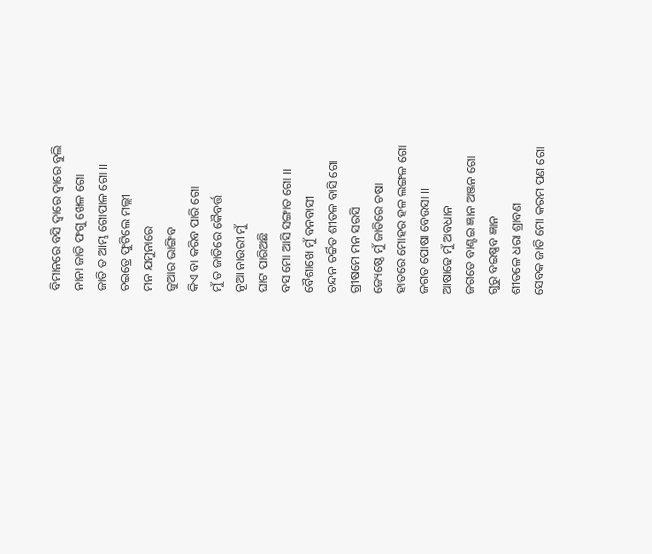ବିମାନରେ ବସି ଦ୍ୱାରେ ଦ୍ୱାରେ ବୁଲି
ନାନା ଜାତି ଫଗୁ ଖେଳ ଗୋ
ଜାତି ତ ଆମ୍ଭ ଗୋପାଳ ଗୋ ।।
ଚଇତ୍ରେ ଫୁଟିଲେ ମଲ୍ଲୀ
ମନ ଯମୁନାରେ
ଜୁଆର ଭାଙ୍ଗିବ
କିଏ ବା କରିବ ପାରି ଗୋ
ମୁଁ ତ ଜାତିରେ କୈବର୍ତ୍ତ
ନୂଆ ନାଉରୀ ମୁଁ
ଘାଟ ପାରିଅଛି
ବସ ମୋ ଆସି ସଙ୍ଗାତ ଗୋ ।।
ବୈଶାଖେ ମୁଁ ବନବାସୀ
ଚନ୍ଦନ ଚର୍ଚ୍ଚିତ ଶୀତଳ ବାସି ଗୋ
ଗ୍ରୀଷମେ ମନ ସରସି
ଜ୍ୟେଷ୍ଠେ ମୁଁ ଜାତିରେ ଚଷା
ହାତରେ ମୋହର ହଳ ଲଙ୍ଗଳ ଗୋ
ଜଗତ ପୋଷା ବେଉସା ।।
ଆଷାଢେ ମୁଁ ଅବଧାନ
ଜଗତେ ବାଣ୍ଟଇ ଜ୍ଞାନ ଅଞ୍ଜନ ଗୋ
ଗୁରୁ ବଇଷ୍ଣବ ଜ୍ଞାନ
ଶୀତଳେ ଧରା ଶ୍ରାବଣ
ସେବକ ଜାତି ମୋ କରମ ପଣ ଗୋ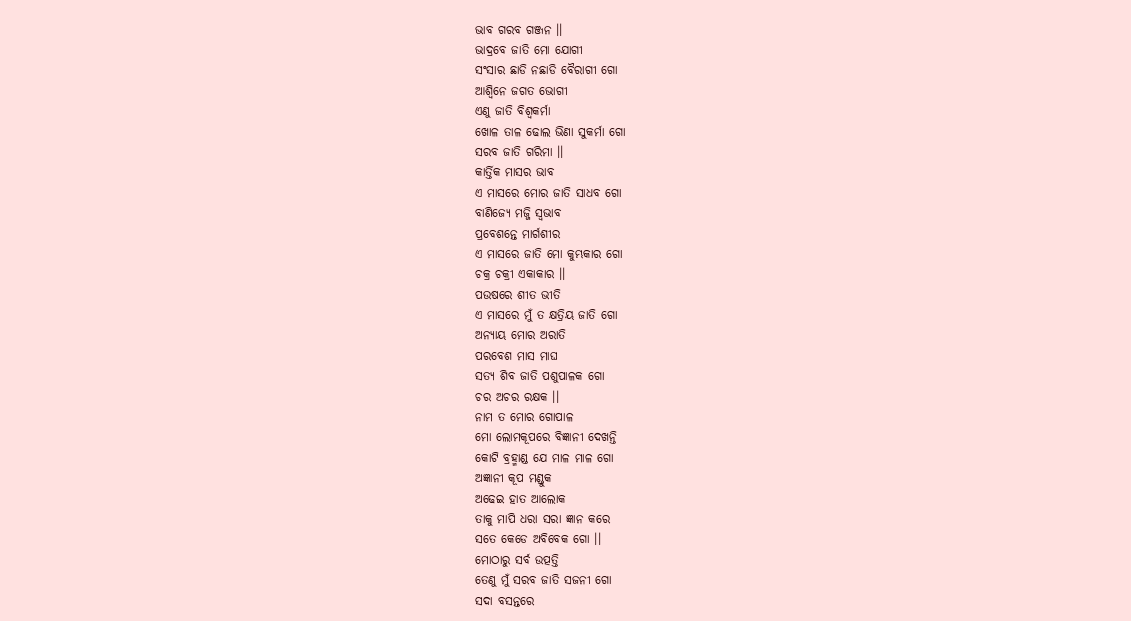ଭାବ ଗରବ ଗଞ୍ଜନ ।।
ଭାଦ୍ରବେ ଜାତି ମୋ ଯୋଗୀ
ସଂସାର ଛାଡି ନଛାଡି ବୈରାଗୀ ଗୋ
ଆଶ୍ୱିନେ ଜଗତ ଭୋଗୀ
ଏଣୁ ଜାତି ବିଶ୍ୱକର୍ମା
ଖୋଳ ତାଳ ଢୋଲ ଭିଣା ସୁକର୍ମା ଗୋ
ସରବ ଜାତି ଗରିମା ।।
କାର୍ତ୍ତିକ ମାସର ଭାବ
ଏ ମାସରେ ମୋର ଜାତି ସାଧବ ଗୋ
ବାଣିଜ୍ୟେ ମଜ୍ଜି ସ୍ୱଭାବ
ପ୍ରବେଶନ୍ତେ ମାର୍ଗଶୀର
ଏ ମାସରେ ଜାତି ମୋ କୁମ୍ଭକାର ଗୋ
ଚକ୍ର ଚକ୍ରୀ ଏକାକାର ।।
ପଉଷରେ ଶୀତ ଭୀତି
ଏ ମାସରେ ମୁଁ ତ କ୍ଷତ୍ରିୟ ଜାତି ଗୋ
ଅନ୍ୟାୟ ମୋର ଅରାତି
ପରବେଶ ମାସ ମାଘ
ସତ୍ୟ ଶିବ ଜାତି ପଶୁପାଳକ ଗୋ
ଚର ଅଚର ରକ୍ଷକ ।।
ନାମ ତ ମୋର ଗୋପାଳ
ମୋ ଲୋମକୂପରେ ବିଜ୍ଞାନୀ ଦେଖନ୍ତି
କୋଟି ବ୍ରହ୍ମାଣ୍ଡ ଯେ ମାଳ ମାଳ ଗୋ
ଅଜ୍ଞାନୀ କୂପ ମଣ୍ଡୁକ
ଅଢେଇ ହାତ ଆଲୋକ
ତାକୁ ମାପି ଧରା ସରା ଜ୍ଞାନ କରେ
ସତେ କେଡେ ଅବିବେକ ଗୋ ।।
ମୋଠାରୁ ସର୍ବ ଉତ୍ପତ୍ତି
ତେଣୁ ମୁଁ ସରବ ଜାତି ସଜନୀ ଗୋ
ସଦା ବସନ୍ତରେ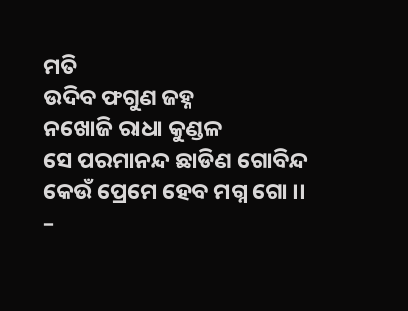ମତି
ଉଦିବ ଫଗୁଣ ଜହ୍ନ
ନଖୋଜି ରାଧା କୁଣ୍ଡଳ
ସେ ପରମାନନ୍ଦ ଛାଡିଣ ଗୋବିନ୍ଦ
କେଉଁ ପ୍ରେମେ ହେବ ମଗ୍ନ ଗୋ ।।
–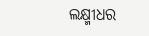ଲକ୍ଷ୍ମୀଧର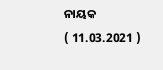ନାୟକ
( 11.03.2021 )